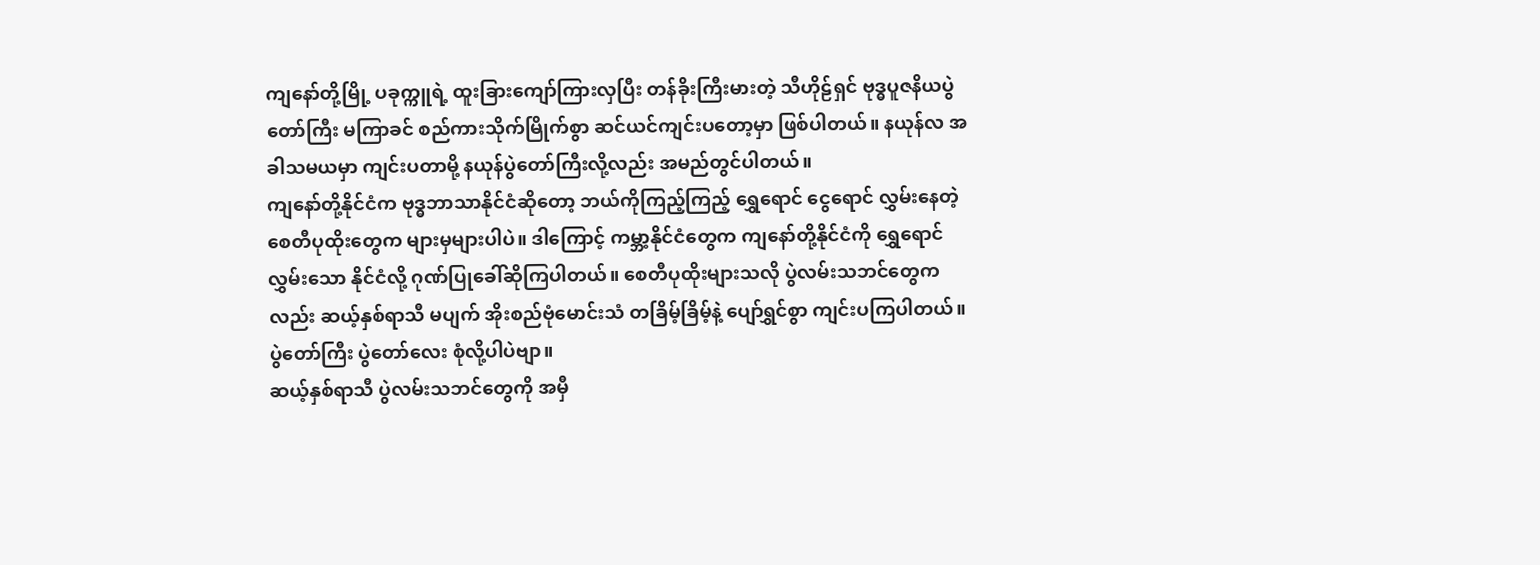ကျနော်တို့မြို့ ပခုက္ကူရဲ့ ထူးခြားကျော်ကြားလှပြီး တန်ခိုးကြီးမားတဲ့ သီဟိုဠ်ရှင် ဗုဒ္ဓပူဇနိယပွဲတော်ကြီး မကြာခင် စည်ကားသိုက်မြိုက်စွာ ဆင်ယင်ကျင်းပတော့မှာ ဖြစ်ပါတယ်။ နယုန်လ အခါသမယမှာ ကျင်းပတာမို့ နယုန်ပွဲတော်ကြီးလို့လည်း အမည်တွင်ပါတယ်။
ကျနော်တို့နိုင်ငံက ဗုဒ္ဓဘာသာနိုင်ငံဆိုတော့ ဘယ်ကိုကြည့်ကြည့် ရွှေရောင် ငွေရောင် လွှမ်းနေတဲ့ စေတီပုထိုးတွေက များမှများပါပဲ။ ဒါကြောင့် ကမ္ဘာ့နိုင်ငံတွေက ကျနော်တို့နိုင်ငံကို ရွှေရောင်လွှမ်းသော နိုင်ငံလို့ ဂုဏ်ပြုခေါ်ဆိုကြပါတယ်။ စေတီပုထိုးများသလို ပွဲလမ်းသဘင်တွေကလည်း ဆယ့်နှစ်ရာသီ မပျက် အိုးစည်ဗုံမောင်းသံ တခြိမ့်ခြိမ့်နဲ့ ပျော်ရွှင်စွာ ကျင်းပကြပါတယ်။ ပွဲတော်ကြီး ပွဲတော်လေး စုံလို့ပါပဲဗျာ။
ဆယ့်နှစ်ရာသီ ပွဲလမ်းသဘင်တွေကို အမှီ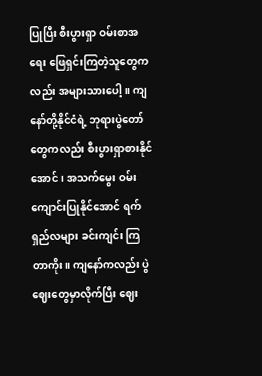ပြုပြီး စီးပွားရှာ ဝမ်းစာအရေး ဖြေရှင်းကြတဲ့သူတွေကလည်း အများသားပေါ့။ ကျနော်တို့နိုင်ငံရဲ့ ဘုရားပွဲတော် တွေကလည်း စီးပွားရှာစားနိုင်အောင်၊ အသက်မွေး ဝမ်းကျောင်းပြုနိုင်အောင် ရက်ရှည်လများ ခင်းကျင်း ကြ တာကိုး။ ကျနော်ကလည်း ပွဲဈေးတွေမှာလိုက်ပြီး ဈေး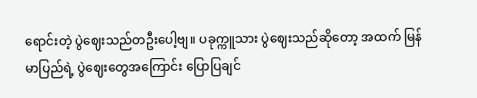ရောင်းတဲ့ ပွဲဈေးသည်တဦးပေါ့ဗျ။ ပခုက္ကူသား ပွဲဈေးသည်ဆိုတော့ အထက် မြန်မာပြည်ရဲ့ ပွဲဈေးတွေအကြောင်း ပြောပြချင်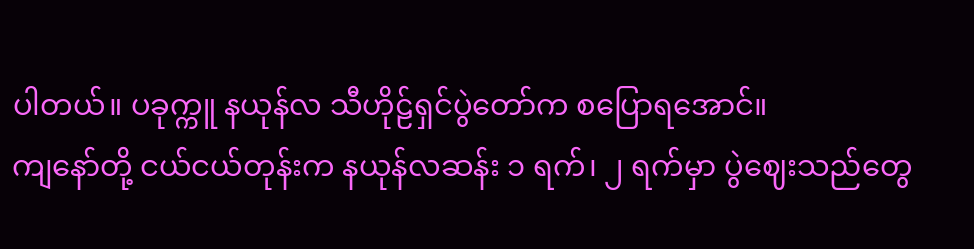ပါတယ်။ ပခုက္ကူ နယုန်လ သီဟိုဠ်ရှင်ပွဲတော်က စပြောရအောင်။
ကျနော်တို့ ငယ်ငယ်တုန်းက နယုန်လဆန်း ၁ ရက်၊ ၂ ရက်မှာ ပွဲဈေးသည်တွေ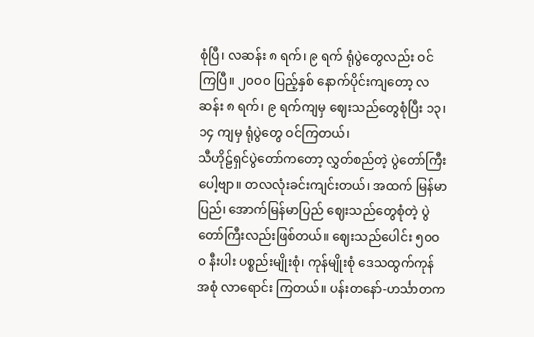စုံပြီ၊ လဆန်း ၈ ရက်၊ ၉ ရက် ရုံပွဲတွေလည်း ဝင်ကြပြီ။ ၂၀ဝ၀ ပြည့်နှစ် နောက်ပိုင်းကျတော့ လဆန်း ၈ ရက်၊ ၉ ရက်ကျမှ ဈေးသည်တွေစုံပြီး ၁၃၊ ၁၄ ကျမှ ရုံပွဲတွေ ဝင်ကြတယ်၊
သီဟိုဠ်ရှင်ပွဲတော်ကတော့ လွှတ်စည်တဲ့ ပွဲတော်ကြီးပေါ့ဗျာ။ တလလုံးခင်းကျင်းတယ်၊ အထက် မြန်မာပြည်၊ အောက်မြန်မာပြည် ဈေးသည်တွေစုံတဲ့ ပွဲတော်ကြီးလည်းဖြစ်တယ်။ ဈေးသည်ပေါင်း ၅၀ဝ၀ နီးပါး ပစ္စည်းမျိုးစုံ၊ ကုန်မျိုးစုံ ဒေသထွက်ကုန် အစုံ လာရောင်း ကြတယ်။ ပန်းတနော်-ဟင်္သာတက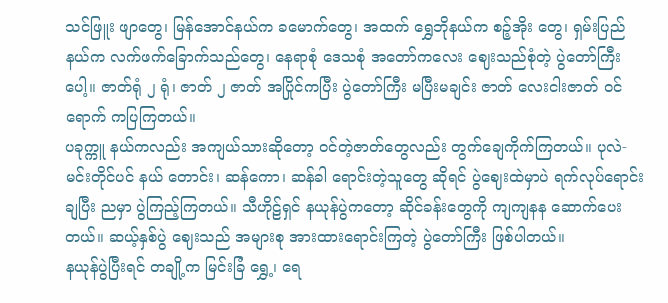သင်ဖြူး ဖျာတွေ၊ မြန်အောင်နယ်က ခမောက်တွေ၊ အထက် ရွှေဘိုနယ်က စဉ့်အိုး တွေ၊ ရှမ်းပြည်နယ်က လက်ဖက်ခြောက်သည်တွေ၊ နေရာစုံ ဒေသစုံ အတော်ကလေး ဈေးသည်စုံတဲ့ ပွဲတော်ကြီးပေါ့။ ဇာတ်ရုံ ၂ ရုံ၊ ဇာတ် ၂ ဇာတ် အပြိုင်ကပြီး ပွဲတော်ကြီး မပြီးမချင်း ဇာတ် လေးငါးဇာတ် ဝင်ရောက် ကပြကြတယ်။
ပခုက္ကူ နယ်ကလည်း အကျယ်သားဆိုတော့ ဝင်တဲ့ဇာတ်တွေလည်း တွက်ချေကိုက်ကြတယ်။ ပုလဲ-မင်းတိုင်ပင် နယ် တောင်း၊ ဆန်ကော၊ ဆန်ခါ ရောင်းတဲ့သူတွေ ဆိုရင် ပွဲဈေးထဲမှာပဲ ရက်လုပ်ရောင်းချပြီး ညမှာ ပွဲကြည့်ကြတယ်။ သီဟိုဠ်ရှင် နယုန်ပွဲကတော့ ဆိုင်ခန်းတွေကို ကျကျနန ဆောက်ပေးတယ်။ ဆယ့်နှစ်ပွဲ ဈေးသည် အများစု အားထားရောင်းကြတဲ့ ပွဲတော်ကြီး ဖြစ်ပါတယ်။
နယုန်ပွဲပြီးရင် တချို့က မြင်းခြံ ရွှေ့၊ ရေ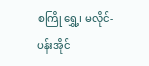စကြို ရွှေ့၊ မလိုင်-ပန်းအိုင်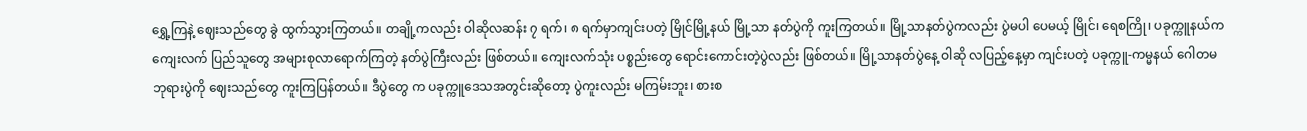ရွှေ့ကြနဲ့ ဈေးသည်တွေ ခွဲ ထွက်သွားကြတယ်။ တချို့ကလည်း ဝါဆိုလဆန်း ၇ ရက်၊ ၈ ရက်မှာကျင်းပတဲ့ မြိုင်မြို့နယ် မြို့သာ နတ်ပွဲကို ကူးကြတယ်။ မြို့သာနတ်ပွဲကလည်း ပွဲမပါ ပေမယ့် မြိုင်၊ ရေစကြို၊ ပခုက္ကူနယ်က ကျေးလက် ပြည်သူတွေ အများစုလာရောက်ကြတဲ့ နတ်ပွဲကြီးလည်း ဖြစ်တယ်။ ကျေးလက်သုံး ပစ္စည်းတွေ ရောင်းကောင်းတဲ့ပွဲလည်း ဖြစ်တယ်။ မြို့သာနတ်ပွဲနေ့ ဝါဆို လပြည့်နေ့မှာ ကျင်းပတဲ့ ပခုက္ကူ-ကမ္မနယ် ဂေါတမ ဘုရားပွဲကို ဈေးသည်တွေ ကူးကြပြန်တယ်။ ဒီပွဲတွေ က ပခုက္ကူဒေသအတွင်းဆိုတော့ ပွဲကူးလည်း မကြမ်းဘူး၊ စားစ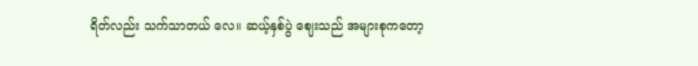ရိတ်လည်း သက်သာတယ် လေ။ ဆယ့်နှစ်ပွဲ ဈေးသည် အများစုကတော့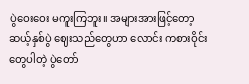ပွဲဝေးဝေး မကူးကြဘူး။ အများအားဖြင့်တော့ ဆယ့်နှစ်ပွဲ ဈေးသည်တွေဟာ လောင်း ကစားဝိုင်းတွေပါတဲ့ ပွဲတော်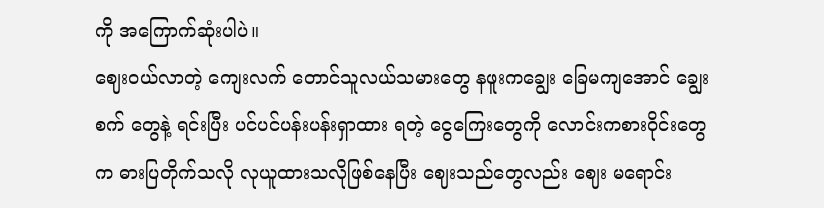ကို အကြောက်ဆုံးပါပဲ။
ဈေးဝယ်လာတဲ့ ကျေးလက် တောင်သူလယ်သမားတွေ နဖူးကချွေး ခြေမကျအောင် ချွေးစက် တွေနဲ့ ရင်းပြီး ပင်ပင်ပန်းပန်းရှာထား ရတဲ့ ငွေကြေးတွေကို လောင်းကစားဝိုင်းတွေက ဓားပြတိုက်သလို လုယူထားသလိုဖြစ်နေပြီး ဈေးသည်တွေလည်း ဈေး မရောင်း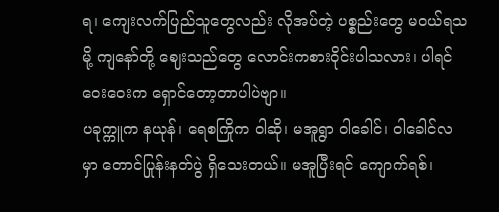ရ၊ ကျေးလက်ပြည်သူတွေလည်း လိုအပ်တဲ့ ပစ္စည်းတွေ မဝယ်ရသမို့ ကျနော်တို့ ဈေးသည်တွေ လောင်းကစားဝိုင်းပါသလား၊ ပါရင် ဝေးဝေးက ရှောင်တော့တာပါပဲဗျာ။
ပခုက္ကူက နယုန်၊ ရေစကြိုက ဝါဆို၊ မအူရွာ ဝါခေါင်၊ ဝါခေါင်လမှာ တောင်ပြုန်းနတ်ပွဲ ရှိသေးတယ်။ မအူပြီးရင် ကျောက်ရစ်၊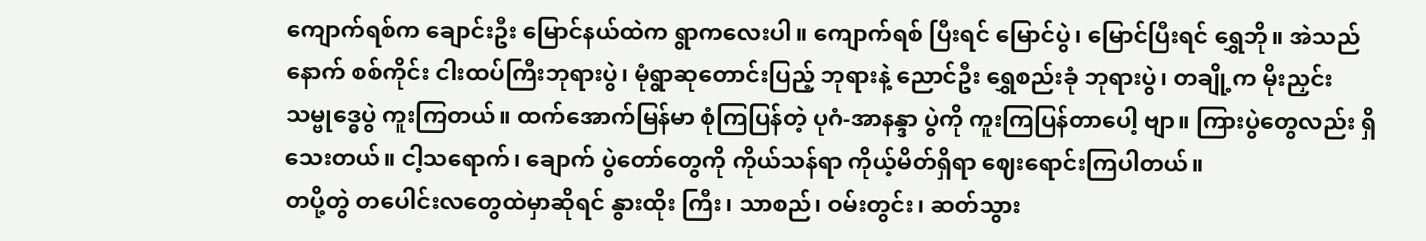ကျောက်ရစ်က ချောင်းဦး မြောင်နယ်ထဲက ရွာကလေးပါ။ ကျောက်ရစ် ပြီးရင် မြောင်ပွဲ၊ မြောင်ပြီးရင် ရွှေဘို။ အဲသည်နောက် စစ်ကိုင်း ငါးထပ်ကြီးဘုရားပွဲ၊ မုံရွာဆုတောင်းပြည့် ဘုရားနဲ့ ညောင်ဦး ရွှေစည်းခုံ ဘုရားပွဲ၊ တချို့က မိုးညှင်းသမ္ဗုဒ္ဓေပွဲ ကူးကြတယ်။ ထက်အောက်မြန်မာ စုံကြပြန်တဲ့ ပုဂံ-အာနန္ဒာ ပွဲကို ကူးကြပြန်တာပေါ့ ဗျာ။ ကြားပွဲတွေလည်း ရှိသေးတယ်။ ငါ့သရောက်၊ ချောက် ပွဲတော်တွေကို ကိုယ်သန်ရာ ကိုယ့်မိတ်ရှိရာ ဈေးရောင်းကြပါတယ်။
တပို့တွဲ တပေါင်းလတွေထဲမှာဆိုရင် နွားထိုး ကြီး၊ သာစည်၊ ဝမ်းတွင်း၊ ဆတ်သွား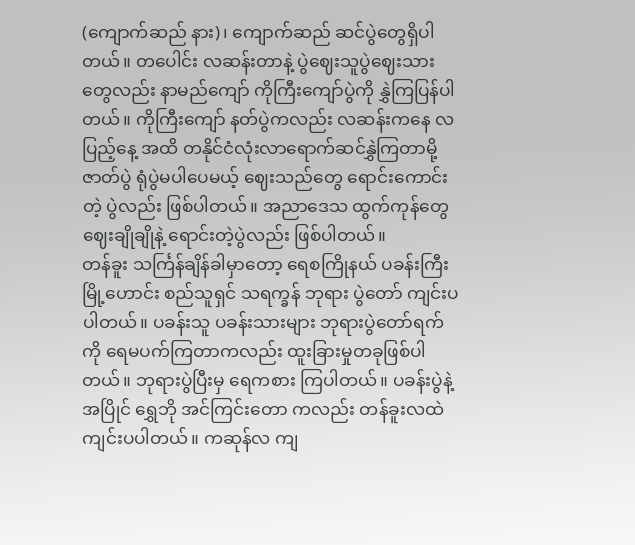(ကျောက်ဆည် နား)၊ ကျောက်ဆည် ဆင်ပွဲတွေရှိပါတယ်။ တပေါင်း လဆန်းတာနဲ့ ပွဲဈေးသူပွဲဈေးသားတွေလည်း နာမည်ကျော် ကိုကြီးကျော်ပွဲကို နွှဲကြပြန်ပါတယ်။ ကိုကြီးကျော် နတ်ပွဲကလည်း လဆန်းကနေ လပြည့်နေ့ အထိ တနိုင်ငံလုံးလာရောက်ဆင်နွှဲကြတာမို့ ဇာတ်ပွဲ ရုံပွဲမပါပေမယ့် ဈေးသည်တွေ ရောင်းကောင်းတဲ့ ပွဲလည်း ဖြစ်ပါတယ်။ အညာဒေသ ထွက်ကုန်တွေ ဈေးချိုချိုနဲ့ ရောင်းတဲ့ပွဲလည်း ဖြစ်ပါတယ်။
တန်ခူး သင်္ကြန်ချိန်ခါမှာတော့ ရေစကြိုနယ် ပခန်းကြီးမြို့ဟောင်း စည်သူရှင် သရက္ခန် ဘုရား ပွဲတော် ကျင်းပပါတယ်။ ပခန်းသူ ပခန်းသားများ ဘုရားပွဲတော်ရက်ကို ရေမပက်ကြတာကလည်း ထူးခြားမှုတခုဖြစ်ပါတယ်။ ဘုရားပွဲပြီးမှ ရေကစား ကြပါတယ်။ ပခန်းပွဲနဲ့အပြိုင် ရွှေဘို အင်ကြင်းတော ကလည်း တန်ခူးလထဲ ကျင်းပပါတယ်။ ကဆုန်လ ကျ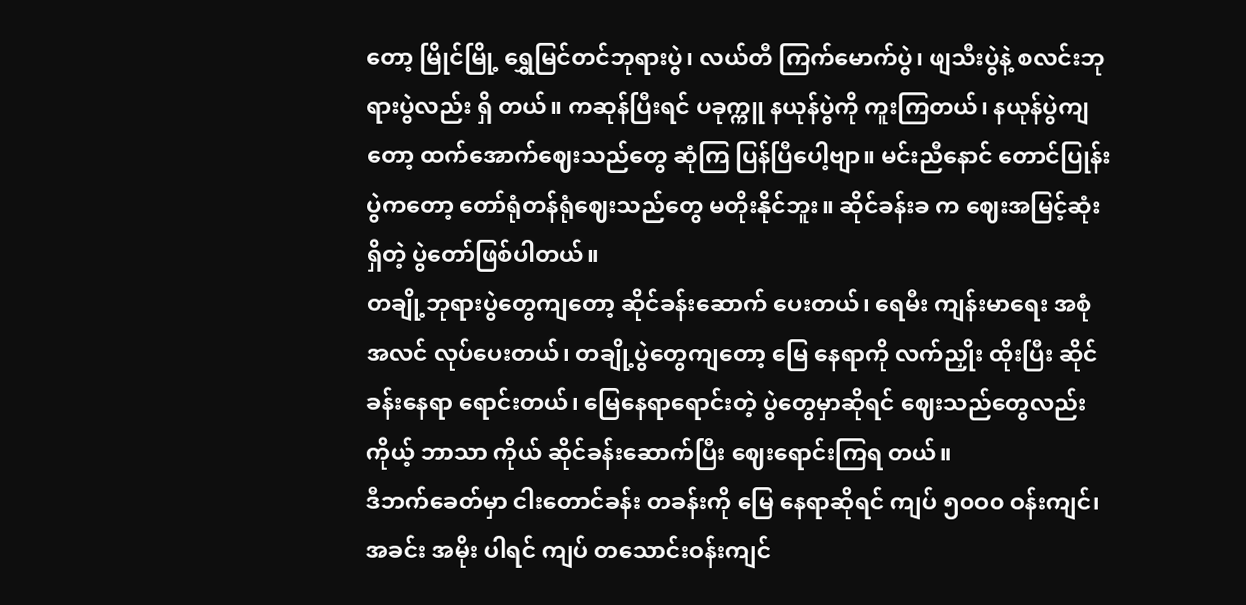တော့ မြိုင်မြို့ ရွှေမြင်တင်ဘုရားပွဲ၊ လယ်တီ ကြက်မောက်ပွဲ၊ ဖျသီးပွဲနဲ့ စလင်းဘုရားပွဲလည်း ရှိ တယ်။ ကဆုန်ပြီးရင် ပခုက္ကူ နယုန်ပွဲကို ကူးကြတယ်၊ နယုန်ပွဲကျတော့ ထက်အောက်ဈေးသည်တွေ ဆုံကြ ပြန်ပြီပေါ့ဗျာ။ မင်းညီနောင် တောင်ပြုန်းပွဲကတော့ တော်ရုံတန်ရုံဈေးသည်တွေ မတိုးနိုင်ဘူး။ ဆိုင်ခန်းခ က ဈေးအမြင့်ဆုံးရှိတဲ့ ပွဲတော်ဖြစ်ပါတယ်။
တချို့ဘုရားပွဲတွေကျတော့ ဆိုင်ခန်းဆောက် ပေးတယ်၊ ရေမီး ကျန်းမာရေး အစုံအလင် လုပ်ပေးတယ်၊ တချို့ပွဲတွေကျတော့ မြေ နေရာကို လက်ညှိုး ထိုးပြီး ဆိုင်ခန်းနေရာ ရောင်းတယ်၊ မြေနေရာရောင်းတဲ့ ပွဲတွေမှာဆိုရင် ဈေးသည်တွေလည်း ကိုယ့် ဘာသာ ကိုယ် ဆိုင်ခန်းဆောက်ပြီး ဈေးရောင်းကြရ တယ်။
ဒီဘက်ခေတ်မှာ ငါးတောင်ခန်း တခန်းကို မြေ နေရာဆိုရင် ကျပ် ၅၀ဝ၀ ဝန်းကျင်၊ အခင်း အမိုး ပါရင် ကျပ် တသောင်းဝန်းကျင်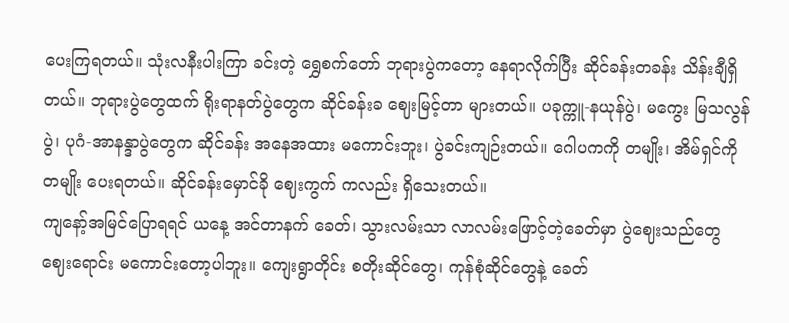ပေးကြရတယ်။ သုံးလနီးပါးကြာ ခင်းတဲ့ ရွှေစက်တော် ဘုရားပွဲကတော့ နေရာလိုက်ပြီး ဆိုင်ခန်းတခန်း သိန်းချီရှိတယ်။ ဘုရားပွဲတွေထက် ရိုးရာနတ်ပွဲတွေက ဆိုင်ခန်းခ ဈေးမြင့်တာ များတယ်။ ပခုက္ကူ-နယုန်ပွဲ၊ မကွေး မြသလွန်ပွဲ၊ ပုဂံ-အာနန္ဒာပွဲတွေက ဆိုင်ခန်း အနေအထား မကောင်းဘူး၊ ပွဲခင်းကျဉ်းတယ်။ ဂေါပကကို တမျိုး၊ အိမ်ရှင်ကိုတမျိုး ပေးရတယ်။ ဆိုင်ခန်းမှောင်ခို ဈေးကွက် ကလည်း ရှိသေးတယ်။
ကျနော့်အမြင်ပြောရရင် ယနေ့ အင်တာနက် ခေတ်၊ သွားလမ်းသာ လာလမ်းဖြောင့်တဲ့ခေတ်မှာ ပွဲဈေးသည်တွေ ဈေးရောင်း မကောင်းတော့ပါဘူး။ ကျေးရွာတိုင်း စတိုးဆိုင်တွေ၊ ကုန်စုံဆိုင်တွေနဲ့ ခေတ်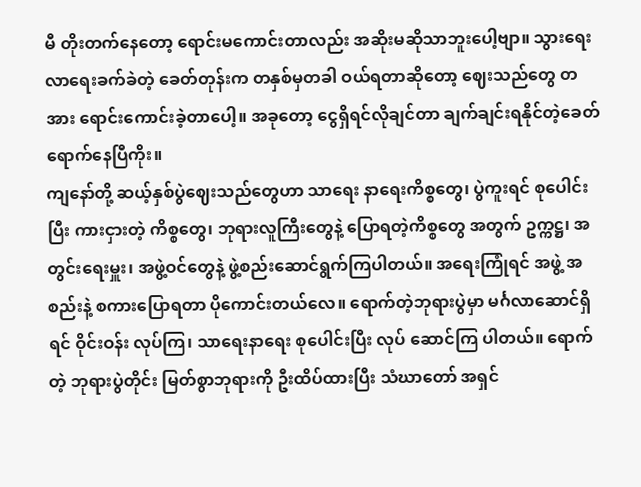မီ တိုးတက်နေတော့ ရောင်းမကောင်းတာလည်း အဆိုးမဆိုသာဘူးပေါ့ဗျာ။ သွားရေးလာရေးခက်ခဲတဲ့ ခေတ်တုန်းက တနှစ်မှတခါ ဝယ်ရတာဆိုတော့ ဈေးသည်တွေ တအား ရောင်းကောင်းခဲ့တာပေါ့။ အခုတော့ ငွေရှိရင်လိုချင်တာ ချက်ချင်းရနိုင်တဲ့ခေတ် ရောက်နေပြီကိုး။
ကျနော်တို့ ဆယ့်နှစ်ပွဲဈေးသည်တွေဟာ သာရေး နာရေးကိစ္စတွေ၊ ပွဲကူးရင် စုပေါင်းပြီး ကားငှားတဲ့ ကိစ္စတွေ၊ ဘုရားလူကြီးတွေနဲ့ ပြောရတဲ့ကိစ္စတွေ အတွက် ဥက္ကဋ္ဌ၊ အတွင်းရေးမှူး၊ အဖွဲ့ဝင်တွေနဲ့ ဖွဲ့စည်းဆောင်ရွက်ကြပါတယ်။ အရေးကြုံရင် အဖွဲ့ အစည်းနဲ့ စကားပြောရတာ ပိုကောင်းတယ်လေ။ ရောက်တဲ့ဘုရားပွဲမှာ မင်္ဂလာဆောင်ရှိရင် ဝိုင်းဝန်း လုပ်ကြ၊ သာရေးနာရေး စုပေါင်းပြီး လုပ် ဆောင်ကြ ပါတယ်။ ရောက်တဲ့ ဘုရားပွဲတိုင်း မြတ်စွာဘုရားကို ဦးထိပ်ထားပြီး သံဃာတော် အရှင်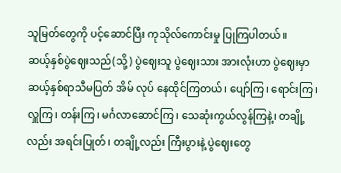သူမြတ်တွေကို ပင့်ဆောင်ပြီး ကုသိုလ်ကောင်းမှု ပြုကြပါတယ်။
ဆယ့်နှစ်ပွဲဈေးသည်(သို့) ပွဲဈေးသူ ပွဲဈေးသား အားလုံးဟာ ပွဲဈေးမှာ ဆယ့်နှစ်ရာသီမပြတ် အိမ် လုပ် နေထိုင်ကြတယ်၊ ပျော်ကြ၊ ရောင်းကြ၊ လှူကြ၊ တန်းကြ၊ မင်္ဂလာဆောင်ကြ၊ သေဆုံးကွယ်လွန်ကြနဲ့၊ တချို့လည်း အရင်းပြုတ်၊ တချို့လည်း ကြီးပွားနဲ့ ပွဲဈေးတွေ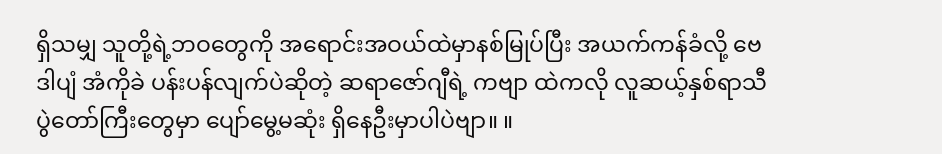ရှိသမျှ သူတို့ရဲ့ဘဝတွေကို အရောင်းအဝယ်ထဲမှာနစ်မြုပ်ပြီး အယက်ကန်ခံလို့ ဗေဒါပျံ အံကိုခဲ ပန်းပန်လျက်ပဲဆိုတဲ့ ဆရာဇော်ဂျီရဲ့ ကဗျာ ထဲကလို လူဆယ့်နှစ်ရာသီ ပွဲတော်ကြီးတွေမှာ ပျော်မွေ့မဆုံး ရှိနေဦးမှာပါပဲဗျာ။ ။